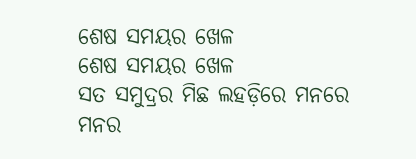ଶେଷ ସମୟର ଖେଳ
ଶେଷ ସମୟର ଖେଳ
ସତ ସମୁଦ୍ରର ମିଛ ଲହଡ଼ିରେ ମନରେ ମନର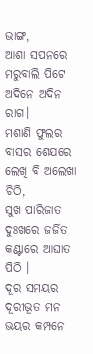ଭାଙ୍ଗ,
ଆଶା ସପନରେ ମରୁବାଲି ପିଟେ ଅଦିନେ ଅଦିନ ରାଗ।
ମଶାଣି ଫୁଲର ବାସର ଶେଯରେ ଲେଖି ବି ଅଲେଖା ଚିଠି,
ସୁଖ ପାରିଜାତ ଦୁଃଖରେ ଜର୍ଜିତ କଣ୍ଟାରେ ଆଘାତ ପିଠି ।
ଦୂର ସମୟର ଦୂରୀଭୂତ ମନ ଭୟର କମ୍ପନେ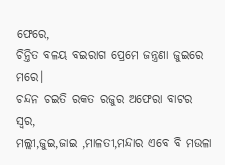ଫେରେ,
ଚିନ୍ତିତ ବଳୟ ବଇରାଗ ପ୍ରେମେ ଜନ୍ତ୍ରଣା ଜୁଇରେ ମରେ।
ଚନ୍ଦନ ଚଇତି ରକତ ରଜୁର ଅଫେରା ବାଟର ସ୍ଵର,
ମଲ୍ଲୀ,ଜୁଇ,ଜାଇ ,ମାଳତୀ,ମନ୍ଦାର ଏବେ ବି ମଉଳା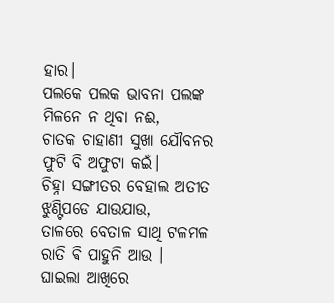ହାର।
ପଲକେ ପଲକ ଭାବନା ପଲଙ୍କ ମିଳନେ ନ ଥିବା ନଈ,
ଚାତକ ଚାହାଣୀ ସୁଖା ଯୌବନର ଫୁଟି ବି ଅଫୁଟା କଇଁ।
ଚିହ୍ନା ସଙ୍ଗୀତର ବେହାଲ ଅତୀତ ଝୁଣ୍ଟିପଡେ ଯାଉଯାଉ,
ତାଳରେ ବେତାଳ ସାଥି ଟଳମଳ ରାତି ଵି ପାହୁନି ଆଉ ।
ଘାଇଲା ଆଖିରେ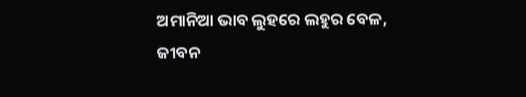ଅମାନିଆ ଭାବ ଲୁହରେ ଲହୁର ବେଳ,
ଜୀବନ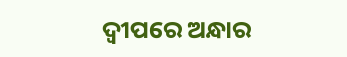ଦ୍ଵୀପରେ ଅନ୍ଧାର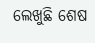ଲେଖୁଛି ଶେଷ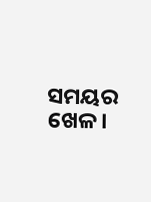ସମୟର ଖେଳ।